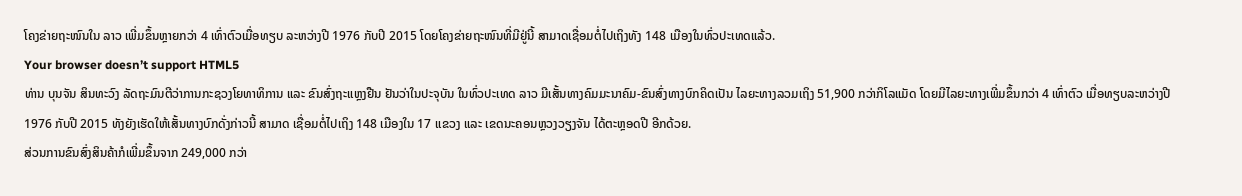ໂຄງຂ່າຍຖະໜົນໃນ ລາວ ເພີ່ມຂຶ້ນຫຼາຍກວ່າ 4 ເທົ່າຕົວເມື່ອທຽບ ລະຫວ່າງປີ 1976 ກັບປີ 2015 ໂດຍໂຄງຂ່າຍຖະໜົນທີ່ມີຢູ່ນີ້ ສາມາດເຊື່ອມຕໍ່ໄປເຖິງທັງ 148 ເມືອງໃນທົ່ວປະເທດແລ້ວ.
Your browser doesn’t support HTML5
ທ່ານ ບຸນຈັນ ສິນທະວົງ ລັດຖະມົນຕີວ່າການກະຊວງໂຍທາທິການ ແລະ ຂົນສົ່ງຖະແຫຼງຢືນ ຢັນວ່າໃນປະຈຸບັນ ໃນທົ່ວປະເທດ ລາວ ມີເສັ້ນທາງຄົມມະນາຄົມ-ຂົນສົ່ງທາງບົກຄິດເປັນ ໄລຍະທາງລວມເຖິງ 51,900 ກວ່າກິໂລແມັດ ໂດຍມີໄລຍະທາງເພີ່ມຂຶ້ນກວ່າ 4 ເທົ່າຕົວ ເມື່ອທຽບລະຫວ່າງປີ 1976 ກັບປີ 2015 ທັງຍັງເຮັດໃຫ້ເສັ້ນທາງບົກດັ່ງກ່າວນີ້ ສາມາດ ເຊື່ອມຕໍ່ໄປເຖິງ 148 ເມືອງໃນ 17 ແຂວງ ແລະ ເຂດນະຄອນຫຼວງວຽງຈັນ ໄດ້ຕະຫຼອດປີ ອີກດ້ວຍ.
ສ່ວນການຂົນສົ່ງສິນຄ້າກໍເພີ່ມຂຶ້ນຈາກ 249,000 ກວ່າ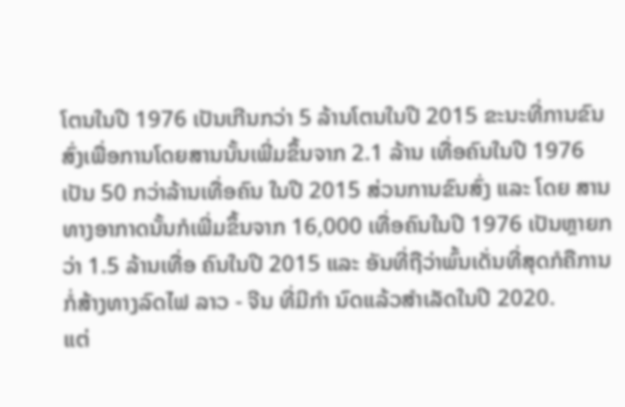ໂຕນໃນປີ 1976 ເປັນເກີນກວ່າ 5 ລ້ານໂຕນໃນປີ 2015 ຂະນະທີ່ການຂົນສົ່ງເພື່ອການໂດຍສານນັ້ນເພີ່ມຂຶ້ນຈາກ 2.1 ລ້ານ ເທື່ອຄົນໃນປີ 1976 ເປັນ 50 ກວ່າລ້ານເທື່ອຄົນ ໃນປີ 2015 ສ່ວນການຂົນສົ່ງ ແລະ ໂດຍ ສານທາງອາກາດນັ້ນກໍເພີ່ມຂຶ້ນຈາກ 16,000 ເທື່ອຄົນໃນປີ 1976 ເປັນຫຼາຍກວ່າ 1.5 ລ້ານເທື່ອ ຄົນໃນປີ 2015 ແລະ ອັນທີ່ຖືວ່າພົ້ນເດັ່ນທີ່ສຸດກໍຄືການກໍ່ສ້າງທາງລົດໄຟ ລາວ - ຈີນ ທີ່ມີກຳ ນົດແລ້ວສຳເລັດໃນປີ 2020.
ແຕ່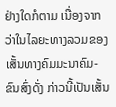ຢ່າງໃດກໍຕາມ ເນື່ອງຈາກວ່າໃນໄລຍະທາງລວມຂອງເສັ້ນທາງຄົມມະນາຄົມ-ຂົນສົ່ງດັ່ງ ກ່າວນີ້ເປັນເສັ້ນ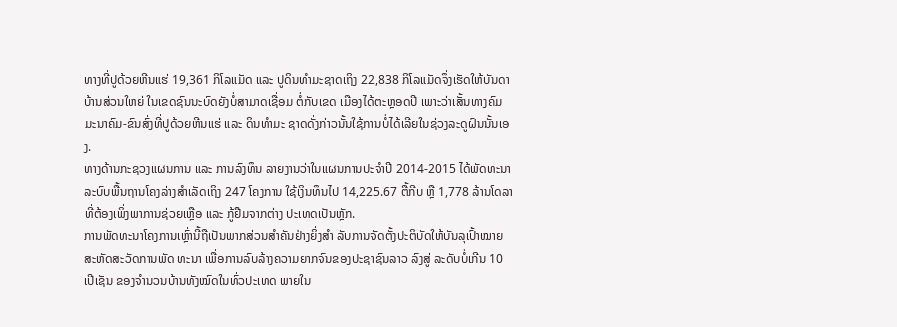ທາງທີ່ປູດ້ວຍຫີນແຮ່ 19,361 ກິໂລແມັດ ແລະ ປູດິນທຳມະຊາດເຖິງ 22,838 ກິໂລແມັດຈຶ່ງເຮັດໃຫ້ບັນດາບ້ານສ່ວນໃຫຍ່ ໃນເຂດຊົນນະບົດຍັງບໍ່ສາມາດເຊື່ອມ ຕໍ່ກັບເຂດ ເມືອງໄດ້ຕະຫຼອດປີ ເພາະວ່າເສັ້ນທາງຄົມມະນາຄົມ-ຂົນສົ່ງທີ່ປູດ້ວຍຫີນແຮ່ ແລະ ດິນທຳມະ ຊາດດັ່ງກ່າວນັ້ນໃຊ້ການບໍ່ໄດ້ເລີຍໃນຊ່ວງລະດູຝົນນັ້ນເອງ.
ທາງດ້ານກະຊວງແຜນການ ແລະ ການລົງທຶນ ລາຍງານວ່າໃນແຜນການປະຈຳປີ 2014-2015 ໄດ້ພັດທະນາລະບົບພື້ນຖານໂຄງລ່າງສຳເລັດເຖິງ 247 ໂຄງການ ໃຊ້ເງິນທຶນໄປ 14,225.67 ຕື້ກີບ ຫຼື 1,778 ລ້ານໂດລາທີ່ຕ້ອງເພິ່ງພາການຊ່ວຍເຫຼືອ ແລະ ກູ້ຢືມຈາກຕ່າງ ປະເທດເປັນຫຼັກ.
ການພັດທະນາໂຄງການເຫຼົ່ານີ້ຖືເປັນພາກສ່ວນສຳຄັນຢ່າງຍິ່ງສຳ ລັບການຈັດຕັ້ງປະຕິບັດໃຫ້ບັນລຸເປົ້າໝາຍ ສະຫັດສະວັດການພັດ ທະນາ ເພື່ອການລົບລ້າງຄວາມຍາກຈົນຂອງປະຊາຊົນລາວ ລົງສູ່ ລະດັບບໍ່ເກີນ 10 ເປີເຊັນ ຂອງຈຳນວນບ້ານທັງໝົດໃນທົ່ວປະເທດ ພາຍໃນ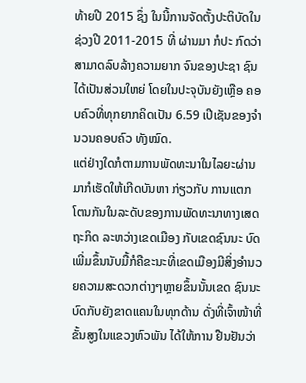ທ້າຍປີ 2015 ຊຶ່ງ ໃນນີ້ການຈັດຕັ້ງປະຕິບັດໃນຊ່ວງປີ 2011-2015 ທີ່ ຜ່ານມາ ກໍປະ ກົດວ່າສາມາດລົບລ້າງຄວາມຍາກ ຈົນຂອງປະຊາ ຊົນໄດ້ເປັນສ່ວນໃຫຍ່ ໂດຍໃນປະຈຸບັນຍັງເຫຼືອ ຄອບຄົວທີ່ທຸກຍາກຄິດເປັນ 6.59 ເປີເຊັນຂອງຈຳນວນຄອບຄົວ ທັງໝົດ.
ແຕ່ຢ່າງໃດກໍຕາມການພັດທະນາໃນໄລຍະຜ່ານມາກໍເຮັດໃຫ້ເກີດບັນຫາ ກ່ຽວກັບ ການແຕກ ໂຕນກັນໃນລະດັບຂອງການພັດທະນາທາງເສດຖະກິດ ລະຫວ່າງເຂດເມືອງ ກັບເຂດຊົນນະ ບົດເພີ່ມຂຶ້ນນັບມື້ກໍຄືຂະນະທີ່ເຂດເມືອງມີສິ່ງອຳນວຍຄວາມສະດວກຕ່າງໆຫຼາຍຂຶ້ນນັ້ນເຂດ ຊົນນະບົດກັບຍັງຂາດແຄນໃນທຸກດ້ານ ດັ່ງທີ່ເຈົ້າໜ້າທີ່ຂັ້ນສູງໃນແຂວງຫົວພັນ ໄດ້ໃຫ້ການ ຢືນຢັນວ່າ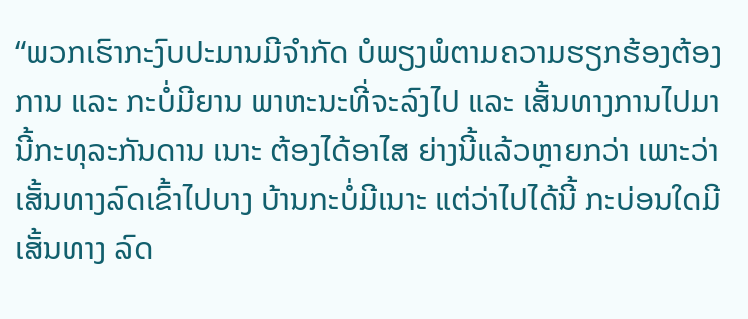“ພວກເຮົາກະງົບປະມານມີຈຳກັດ ບໍພຽງພໍຕາມຄວາມຮຽກຮ້ອງຕ້ອງການ ແລະ ກະບໍ່ມີຍານ ພາຫະນະທີ່ຈະລົງໄປ ແລະ ເສັ້ນທາງການໄປມານີ້ກະທຸລະກັນດານ ເນາະ ຕ້ອງໄດ້ອາໄສ ຍ່າງນີ້ແລ້ວຫຼາຍກວ່າ ເພາະວ່າເສັ້ນທາງລົດເຂົ້າໄປບາງ ບ້ານກະບໍ່ມີເນາະ ແຕ່ວ່າໄປໄດ້ນີ້ ກະບ່ອນໃດມີເສັ້ນທາງ ລົດ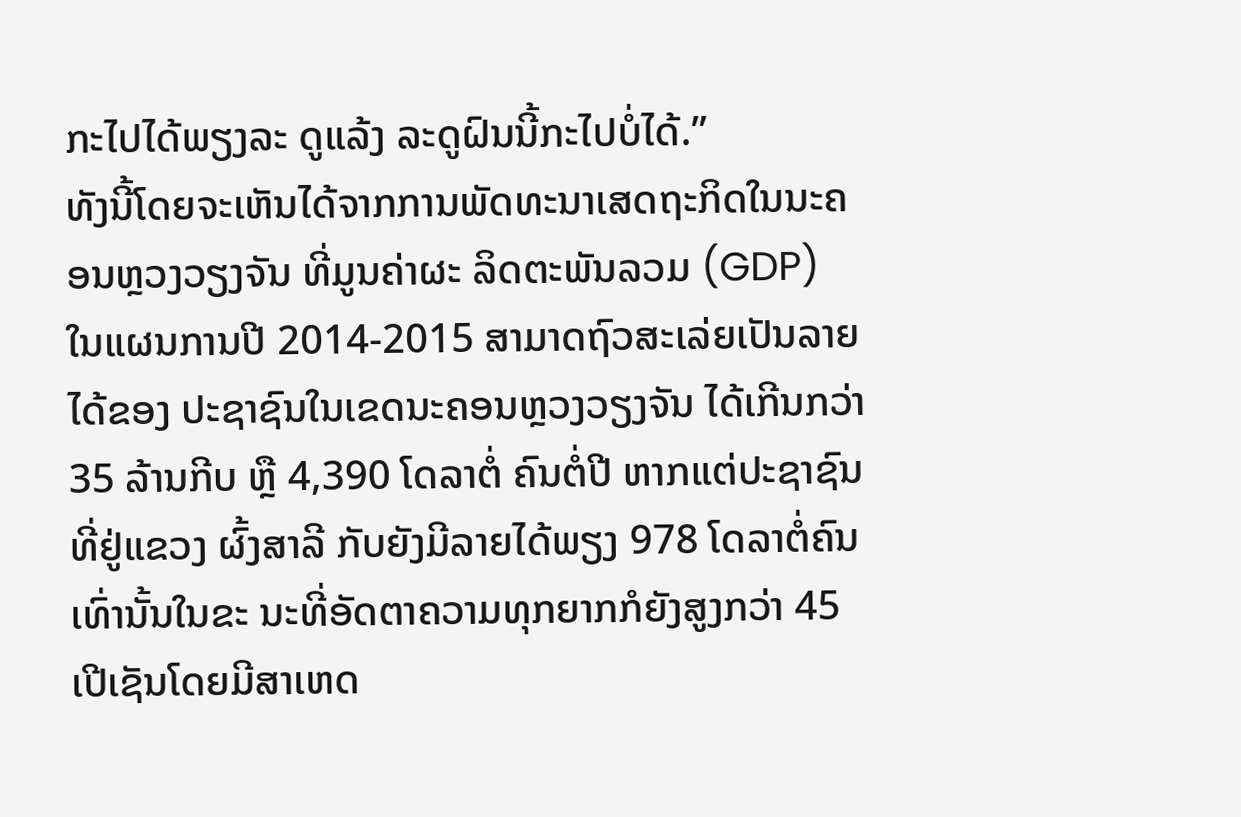ກະໄປໄດ້ພຽງລະ ດູແລ້ງ ລະດູຝົນນີ້ກະໄປບໍ່ໄດ້.”
ທັງນີ້ໂດຍຈະເຫັນໄດ້ຈາກການພັດທະນາເສດຖະກິດໃນນະຄອນຫຼວງວຽງຈັນ ທີ່ມູນຄ່າຜະ ລິດຕະພັນລວມ (GDP) ໃນແຜນການປີ 2014-2015 ສາມາດຖົວສະເລ່ຍເປັນລາຍໄດ້ຂອງ ປະຊາຊົນໃນເຂດນະຄອນຫຼວງວຽງຈັນ ໄດ້ເກີນກວ່າ 35 ລ້ານກີບ ຫຼື 4,390 ໂດລາຕໍ່ ຄົນຕໍ່ປີ ຫາກແຕ່ປະຊາຊົນທີ່ຢູ່ແຂວງ ຜົ້ງສາລີ ກັບຍັງມີລາຍໄດ້ພຽງ 978 ໂດລາຕໍ່ຄົນເທົ່ານັ້ນໃນຂະ ນະທີ່ອັດຕາຄວາມທຸກຍາກກໍຍັງສູງກວ່າ 45 ເປີເຊັນໂດຍມີສາເຫດ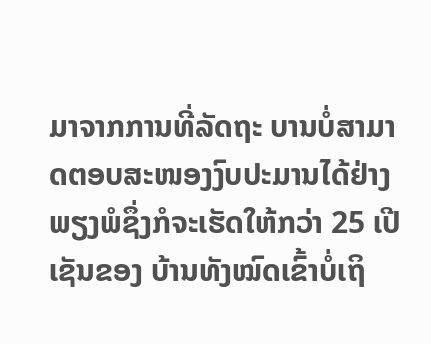ມາຈາກການທີ່ລັດຖະ ບານບໍ່ສາມາດຕອບສະໜອງງົບປະມານໄດ້ຢ່າງພຽງພໍຊຶ່ງກໍຈະເຮັດໃຫ້ກວ່າ 25 ເປີເຊັນຂອງ ບ້ານທັງໝົດເຂົ້າບໍ່ເຖິ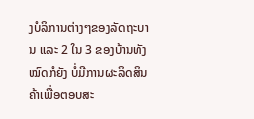ງບໍລິການຕ່າງໆຂອງລັດຖະບານ ແລະ 2 ໃນ 3 ຂອງບ້ານທັງໝົດກໍຍັງ ບໍ່ມີການຜະລິດສິນຄ້າເພື່ອຕອບສະ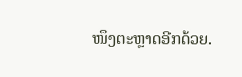ໜຶງຕະຫຼາດອີກດ້ວຍ.